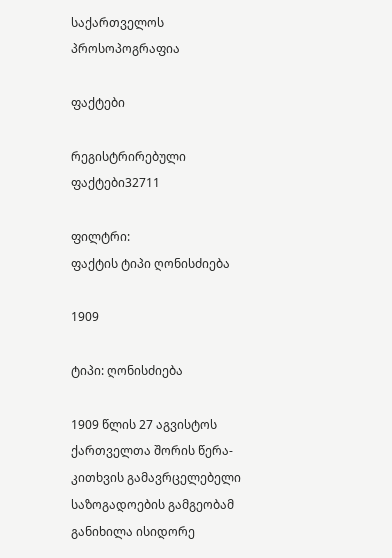საქართველოს პროსოპოგრაფია

ფაქტები

რეგისტრირებული ფაქტები32711

ფილტრი:
ფაქტის ტიპი ღონისძიება

1909

ტიპი: ღონისძიება

1909 წლის 27 აგვისტოს ქართველთა შორის წერა-კითხვის გამავრცელებელი საზოგადოების გამგეობამ განიხილა ისიდორე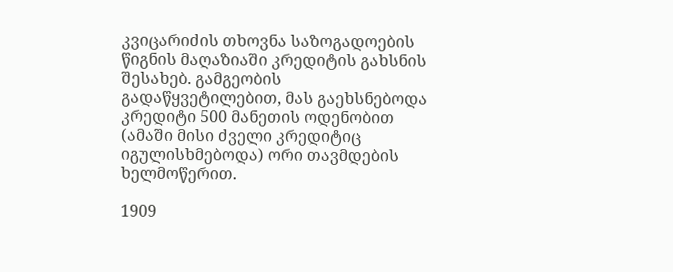კვიცარიძის თხოვნა საზოგადოების წიგნის მაღაზიაში კრედიტის გახსნის შესახებ. გამგეობის გადაწყვეტილებით, მას გაეხსნებოდა კრედიტი 500 მანეთის ოდენობით (ამაში მისი ძველი კრედიტიც იგულისხმებოდა) ორი თავმდების ხელმოწერით.

1909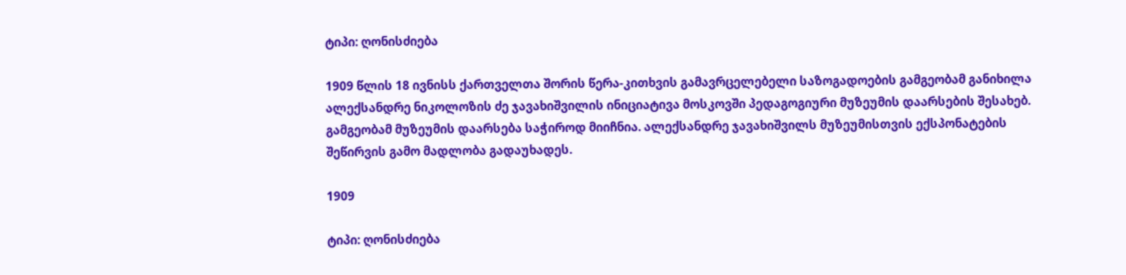ტიპი: ღონისძიება

1909 წლის 18 ივნისს ქართველთა შორის წერა-კითხვის გამავრცელებელი საზოგადოების გამგეობამ განიხილა ალექსანდრე ნიკოლოზის ძე ჯავახიშვილის ინიციატივა მოსკოვში პედაგოგიური მუზეუმის დაარსების შესახებ. გამგეობამ მუზეუმის დაარსება საჭიროდ მიიჩნია. ალექსანდრე ჯავახიშვილს მუზეუმისთვის ექსპონატების შეწირვის გამო მადლობა გადაუხადეს.

1909

ტიპი: ღონისძიება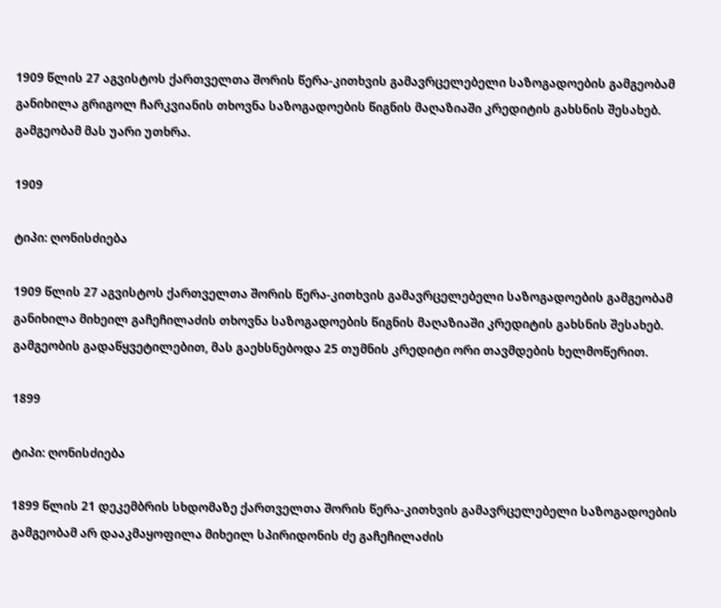1909 წლის 27 აგვისტოს ქართველთა შორის წერა-კითხვის გამავრცელებელი საზოგადოების გამგეობამ განიხილა გრიგოლ ჩარკვიანის თხოვნა საზოგადოების წიგნის მაღაზიაში კრედიტის გახსნის შესახებ. გამგეობამ მას უარი უთხრა.

1909

ტიპი: ღონისძიება

1909 წლის 27 აგვისტოს ქართველთა შორის წერა-კითხვის გამავრცელებელი საზოგადოების გამგეობამ განიხილა მიხეილ გაჩეჩილაძის თხოვნა საზოგადოების წიგნის მაღაზიაში კრედიტის გახსნის შესახებ. გამგეობის გადაწყვეტილებით, მას გაეხსნებოდა 25 თუმნის კრედიტი ორი თავმდების ხელმოწერით.

1899

ტიპი: ღონისძიება

1899 წლის 21 დეკემბრის სხდომაზე ქართველთა შორის წერა-კითხვის გამავრცელებელი საზოგადოების გამგეობამ არ დააკმაყოფილა მიხეილ სპირიდონის ძე გაჩეჩილაძის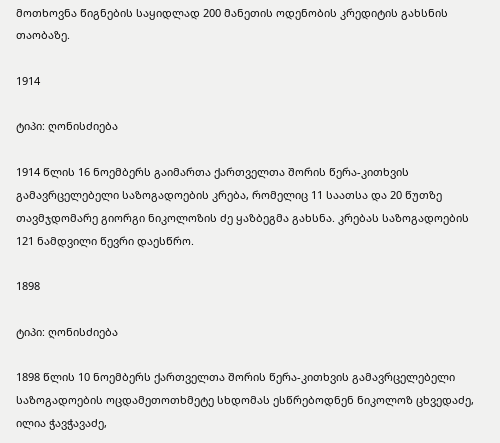მოთხოვნა წიგნების საყიდლად 200 მანეთის ოდენობის კრედიტის გახსნის თაობაზე.

1914

ტიპი: ღონისძიება

1914 წლის 16 ნოემბერს გაიმართა ქართველთა შორის წერა-კითხვის გამავრცელებელი საზოგადოების კრება, რომელიც 11 საათსა და 20 წუთზე თავმჯდომარე გიორგი ნიკოლოზის ძე ყაზბეგმა გახსნა. კრებას საზოგადოების 121 ნამდვილი წევრი დაესწრო.

1898

ტიპი: ღონისძიება

1898 წლის 10 ნოემბერს ქართველთა შორის წერა-კითხვის გამავრცელებელი საზოგადოების ოცდამეთოთხმეტე სხდომას ესწრებოდნენ ნიკოლოზ ცხვედაძე, ილია ჭავჭავაძე,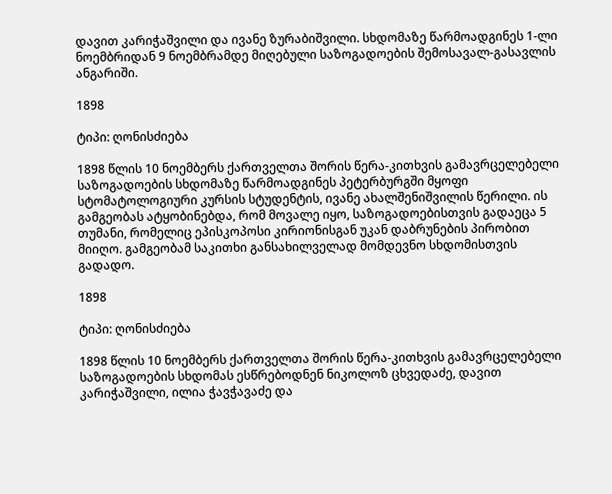დავით კარიჭაშვილი და ივანე ზურაბიშვილი. სხდომაზე წარმოადგინეს 1-ლი ნოემბრიდან 9 ნოემბრამდე მიღებული საზოგადოების შემოსავალ-გასავლის ანგარიში.

1898

ტიპი: ღონისძიება

1898 წლის 10 ნოემბერს ქართველთა შორის წერა-კითხვის გამავრცელებელი საზოგადოების სხდომაზე წარმოადგინეს პეტერბურგში მყოფი სტომატოლოგიური კურსის სტუდენტის, ივანე ახალშენიშვილის წერილი. ის გამგეობას ატყობინებდა, რომ მოვალე იყო, საზოგადოებისთვის გადაეცა 5 თუმანი, რომელიც ეპისკოპოსი კირიონისგან უკან დაბრუნების პირობით მიიღო. გამგეობამ საკითხი განსახილველად მომდევნო სხდომისთვის გადადო.

1898

ტიპი: ღონისძიება

1898 წლის 10 ნოემბერს ქართველთა შორის წერა-კითხვის გამავრცელებელი საზოგადოების სხდომას ესწრებოდნენ ნიკოლოზ ცხვედაძე, დავით კარიჭაშვილი, ილია ჭავჭავაძე და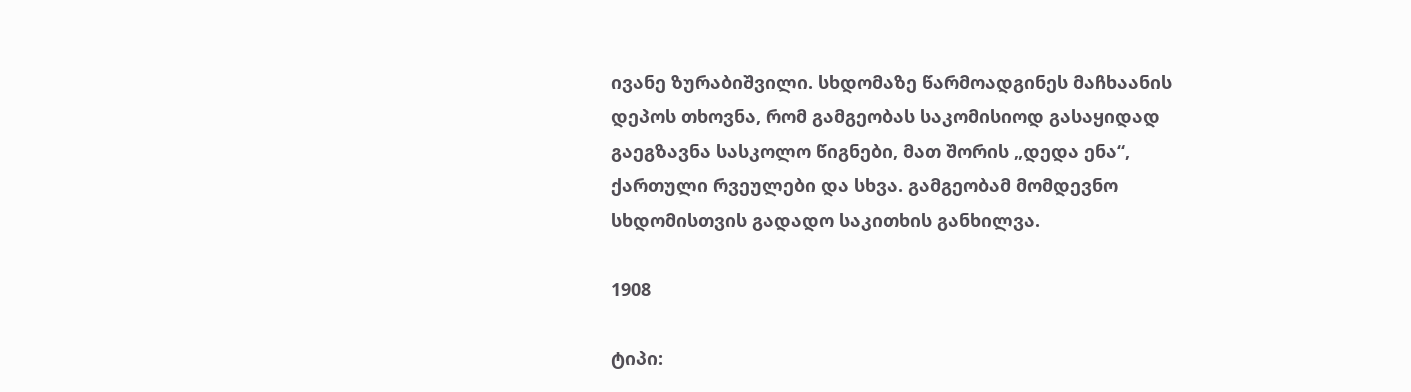ივანე ზურაბიშვილი. სხდომაზე წარმოადგინეს მაჩხაანის დეპოს თხოვნა, რომ გამგეობას საკომისიოდ გასაყიდად გაეგზავნა სასკოლო წიგნები, მათ შორის „დედა ენა“, ქართული რვეულები და სხვა. გამგეობამ მომდევნო სხდომისთვის გადადო საკითხის განხილვა.

1908

ტიპი: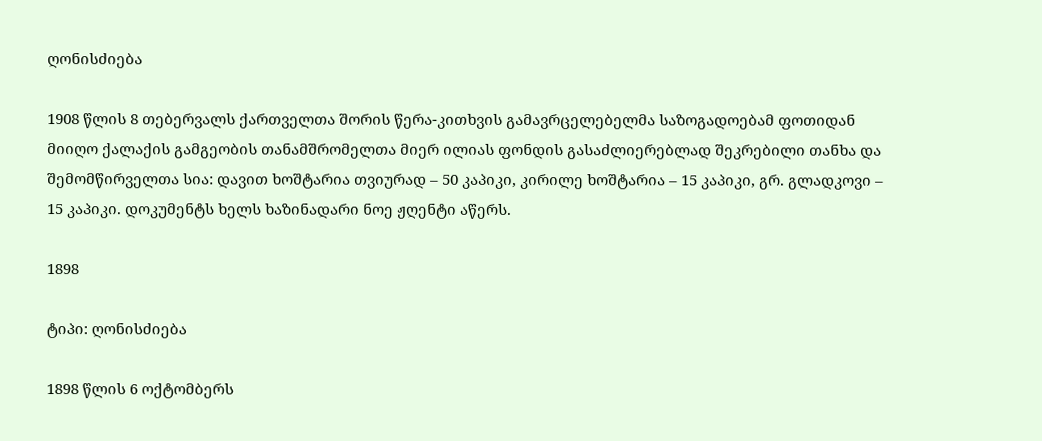ღონისძიება

1908 წლის 8 თებერვალს ქართველთა შორის წერა-კითხვის გამავრცელებელმა საზოგადოებამ ფოთიდან მიიღო ქალაქის გამგეობის თანამშრომელთა მიერ ილიას ფონდის გასაძლიერებლად შეკრებილი თანხა და შემომწირველთა სია: დავით ხოშტარია თვიურად – 50 კაპიკი, კირილე ხოშტარია – 15 კაპიკი, გრ. გლადკოვი – 15 კაპიკი. დოკუმენტს ხელს ხაზინადარი ნოე ჟღენტი აწერს.

1898

ტიპი: ღონისძიება

1898 წლის 6 ოქტომბერს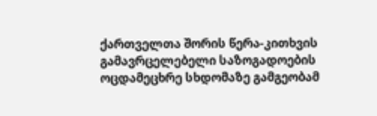ქართველთა შორის წერა-კითხვის გამავრცელებელი საზოგადოების ოცდამეცხრე სხდომაზე გამგეობამ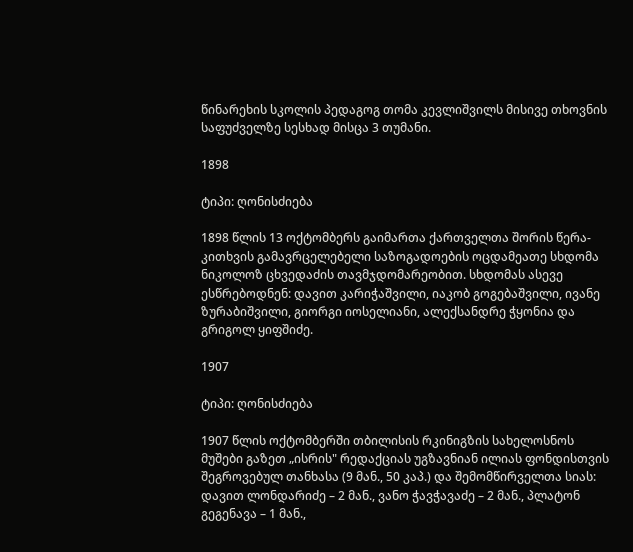წინარეხის სკოლის პედაგოგ თომა კევლიშვილს მისივე თხოვნის საფუძველზე სესხად მისცა 3 თუმანი.

1898

ტიპი: ღონისძიება

1898 წლის 13 ოქტომბერს გაიმართა ქართველთა შორის წერა-კითხვის გამავრცელებელი საზოგადოების ოცდამეათე სხდომა ნიკოლოზ ცხვედაძის თავმჯდომარეობით. სხდომას ასევე ესწრებოდნენ: დავით კარიჭაშვილი, იაკობ გოგებაშვილი, ივანე ზურაბიშვილი, გიორგი იოსელიანი, ალექსანდრე ჭყონია და გრიგოლ ყიფშიძე.

1907

ტიპი: ღონისძიება

1907 წლის ოქტომბერში თბილისის რკინიგზის სახელოსნოს მუშები გაზეთ „ისრის" რედაქციას უგზავნიან ილიას ფონდისთვის შეგროვებულ თანხასა (9 მან., 50 კაპ.) და შემომწირველთა სიას: დავით ლონდარიძე – 2 მან., ვანო ჭავჭავაძე – 2 მან., პლატონ გეგენავა – 1 მან.,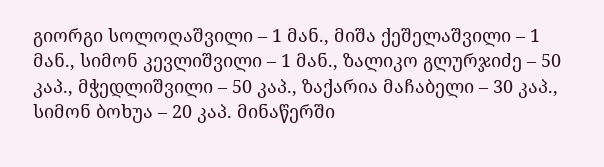გიორგი სოლოღაშვილი – 1 მან., მიშა ქეშელაშვილი – 1 მან., სიმონ კევლიშვილი – 1 მან., ზალიკო გლურჯიძე – 50 კაპ., მჭედლიშვილი – 50 კაპ., ზაქარია მაჩაბელი – 30 კაპ., სიმონ ბოხუა – 20 კაპ. მინაწერში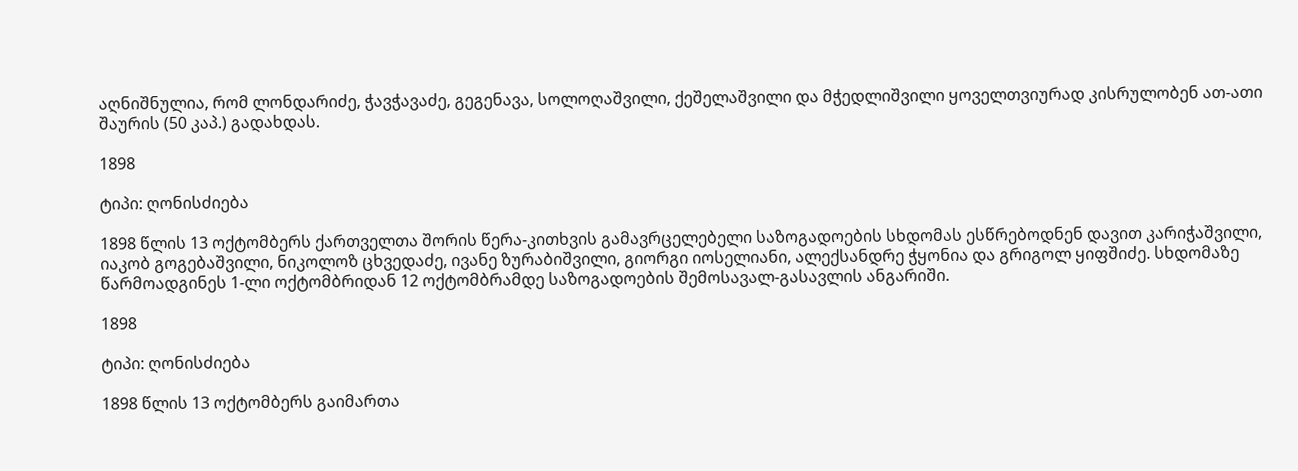აღნიშნულია, რომ ლონდარიძე, ჭავჭავაძე, გეგენავა, სოლოღაშვილი, ქეშელაშვილი და მჭედლიშვილი ყოველთვიურად კისრულობენ ათ-ათი შაურის (50 კაპ.) გადახდას.

1898

ტიპი: ღონისძიება

1898 წლის 13 ოქტომბერს ქართველთა შორის წერა-კითხვის გამავრცელებელი საზოგადოების სხდომას ესწრებოდნენ დავით კარიჭაშვილი, იაკობ გოგებაშვილი, ნიკოლოზ ცხვედაძე, ივანე ზურაბიშვილი, გიორგი იოსელიანი, ალექსანდრე ჭყონია და გრიგოლ ყიფშიძე. სხდომაზე წარმოადგინეს 1-ლი ოქტომბრიდან 12 ოქტომბრამდე საზოგადოების შემოსავალ-გასავლის ანგარიში.

1898

ტიპი: ღონისძიება

1898 წლის 13 ოქტომბერს გაიმართა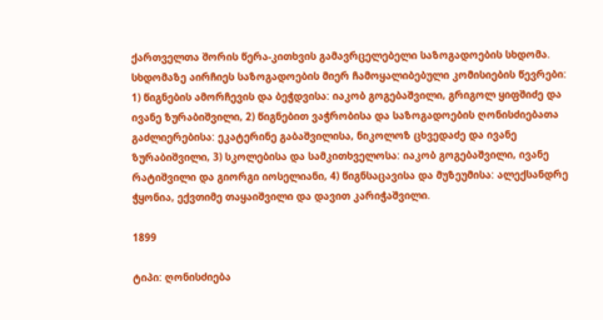ქართველთა შორის წერა-კითხვის გამავრცელებელი საზოგადოების სხდომა. სხდომაზე აირჩიეს საზოგადოების მიერ ჩამოყალიბებული კომისიების წევრები: 1) წიგნების ამორჩევის და ბეჭდვისა: იაკობ გოგებაშვილი, გრიგოლ ყიფშიძე და ივანე ზურაბიშვილი, 2) წიგნებით ვაჭრობისა და საზოგადოების ღონისძიებათა გაძლიერებისა: ეკატერინე გაბაშვილისა, ნიკოლოზ ცხვედაძე და ივანე ზურაბიშვილი, 3) სკოლებისა და სამკითხველოსა: იაკობ გოგებაშვილი, ივანე რატიშვილი და გიორგი იოსელიანი, 4) წიგნსაცავისა და მუზეუმისა: ალექსანდრე ჭყონია, ექვთიმე თაყაიშვილი და დავით კარიჭაშვილი.

1899

ტიპი: ღონისძიება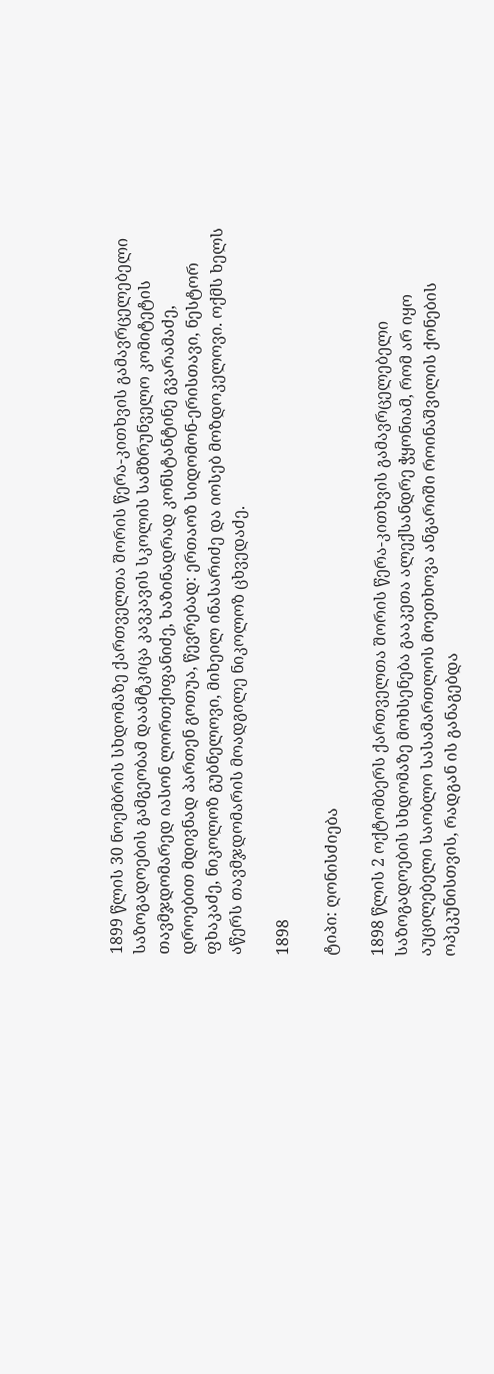1899 წლის 30 ნოემბრის სხდომაზე ქართველთა შორის წერა-კითხვის გამავრცელებელი საზოგადოების გამგეობამ დაამტკიცა კავკავის სკოლის სამზრუნველო კომიტეტის თავმჯდომარედ იასონ ლორთქიფანიძე, ხაზინადრად კონსტანტინე გვარამაძე, დროებით მდივნად პართენ გოთუა, წევრებად: ერთაოზ სიდომონ-ერისთავი, ნესტორ ფხაკაძე, ნიკოლოზ გუბნელოვი, მიხეილ ინასარიძე და იოსებ მოზდოკელოვი. ოქმს ხელს აწერს თავმჯდომარის მოადგილე ნიკოლოზ ცხვედაძე.

1898

ტიპი: ღონისძიება

1898 წლის 2 ოქტომბერს ქართველთა შორის წერა-კითხვის გამავრცელებელი საზოგადოების სხდომაზე მოხსენება გააკეთა ალექსანდრე ჭყონიამ, რომ არ იყო აუცილებელი საობლო სასამართლოს მოეთხოვა ანგარიში როინაშვილის ქონების ოპეკუნისთვის, რადგან ის განაგებდა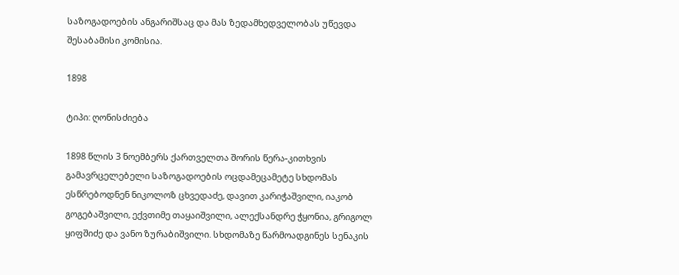საზოგადოების ანგარიშსაც და მას ზედამხედველობას უწევდა შესაბამისი კომისია.

1898

ტიპი: ღონისძიება

1898 წლის 3 ნოემბერს ქართველთა შორის წერა-კითხვის გამავრცელებელი საზოგადოების ოცდამეცამეტე სხდომას ესწრებოდნენ ნიკოლოზ ცხვედაძე, დავით კარიჭაშვილი, იაკობ გოგებაშვილი, ექვთიმე თაყაიშვილი, ალექსანდრე ჭყონია, გრიგოლ ყიფშიძე და ვანო ზურაბიშვილი. სხდომაზე წარმოადგინეს სენაკის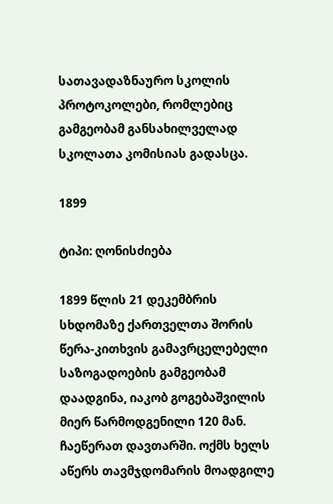სათავადაზნაურო სკოლის პროტოკოლები, რომლებიც გამგეობამ განსახილველად სკოლათა კომისიას გადასცა.

1899

ტიპი: ღონისძიება

1899 წლის 21 დეკემბრის სხდომაზე ქართველთა შორის წერა-კითხვის გამავრცელებელი საზოგადოების გამგეობამ დაადგინა, იაკობ გოგებაშვილის მიერ წარმოდგენილი 120 მან. ჩაეწერათ დავთარში. ოქმს ხელს აწერს თავმჯდომარის მოადგილე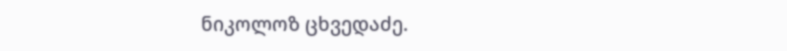ნიკოლოზ ცხვედაძე.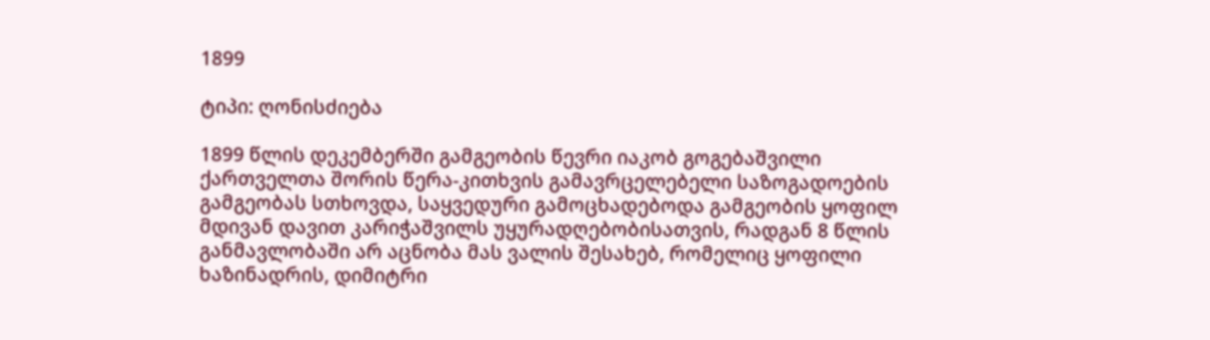1899

ტიპი: ღონისძიება

1899 წლის დეკემბერში გამგეობის წევრი იაკობ გოგებაშვილი ქართველთა შორის წერა-კითხვის გამავრცელებელი საზოგადოების გამგეობას სთხოვდა, საყვედური გამოცხადებოდა გამგეობის ყოფილ მდივან დავით კარიჭაშვილს უყურადღებობისათვის, რადგან 8 წლის განმავლობაში არ აცნობა მას ვალის შესახებ, რომელიც ყოფილი ხაზინადრის, დიმიტრი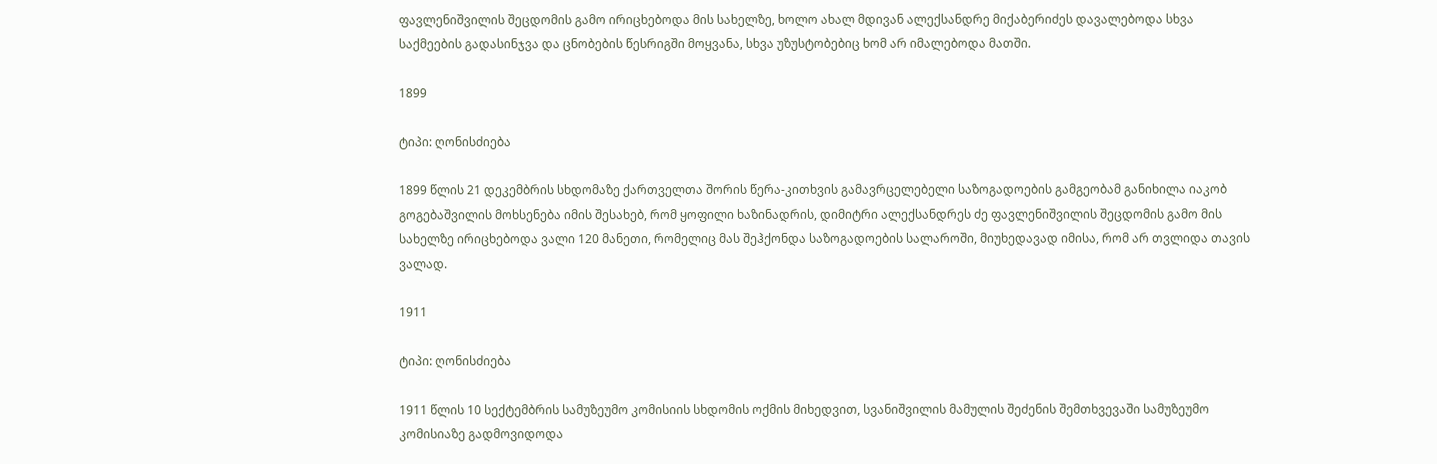ფავლენიშვილის შეცდომის გამო ირიცხებოდა მის სახელზე, ხოლო ახალ მდივან ალექსანდრე მიქაბერიძეს დავალებოდა სხვა საქმეების გადასინჯვა და ცნობების წესრიგში მოყვანა, სხვა უზუსტობებიც ხომ არ იმალებოდა მათში.

1899

ტიპი: ღონისძიება

1899 წლის 21 დეკემბრის სხდომაზე ქართველთა შორის წერა-კითხვის გამავრცელებელი საზოგადოების გამგეობამ განიხილა იაკობ გოგებაშვილის მოხსენება იმის შესახებ, რომ ყოფილი ხაზინადრის, დიმიტრი ალექსანდრეს ძე ფავლენიშვილის შეცდომის გამო მის სახელზე ირიცხებოდა ვალი 120 მანეთი, რომელიც მას შეჰქონდა საზოგადოების სალაროში, მიუხედავად იმისა, რომ არ თვლიდა თავის ვალად.

1911

ტიპი: ღონისძიება

1911 წლის 10 სექტემბრის სამუზეუმო კომისიის სხდომის ოქმის მიხედვით, სვანიშვილის მამულის შეძენის შემთხვევაში სამუზეუმო კომისიაზე გადმოვიდოდა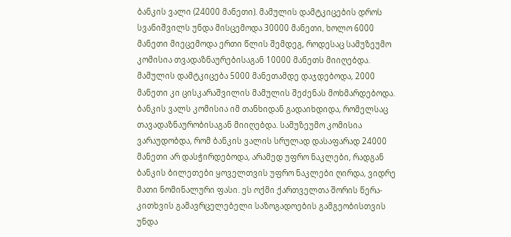ბანკის ვალი (24000 მანეთი). მამულის დამტკიცების დროს სვანიშვილს უნდა მისცემოდა 30000 მანეთი, ხოლო 6000 მანეთი მიეცემოდა ერთი წლის შემდეგ, როდესაც სამუზეუმო კომისია თვადაზნაურებისაგან 10000 მანეთს მიიღებდა. მამულის დამტკიცება 5000 მანეთამდე დაჯდებოდა, 2000 მანეთი კი ცისკარაშვილის მამულის შეძენას მოხმარდებოდა. ბანკის ვალს კომისია იმ თანხიდან გადაიხდიდა, რომელსაც თავადაზნაურობისაგან მიიღებდა. სამუზეუმო კომისია ვარაუდობდა, რომ ბანკის ვალის სრულად დასაფარად 24000 მანეთი არ დასჭირდებოდა, არამედ უფრო ნაკლები, რადგან ბანკის ბილეთები ყოველთვის უფრო ნაკლები ღირდა, ვიდრე მათი ნომინალური ფასი. ეს ოქმი ქართველთა შორის წერა-კითხვის გამავრცელებელი საზოგადოების გამგეობისთვის უნდა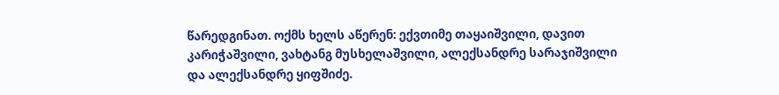წარედგინათ. ოქმს ხელს აწერენ: ექვთიმე თაყაიშვილი, დავით კარიჭაშვილი, ვახტანგ მუსხელაშვილი, ალექსანდრე სარაჯიშვილი და ალექსანდრე ყიფშიძე.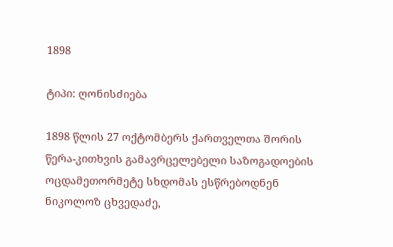1898

ტიპი: ღონისძიება

1898 წლის 27 ოქტომბერს ქართველთა შორის წერა-კითხვის გამავრცელებელი საზოგადოების ოცდამეთორმეტე სხდომას ესწრებოდნენ ნიკოლოზ ცხვედაძე,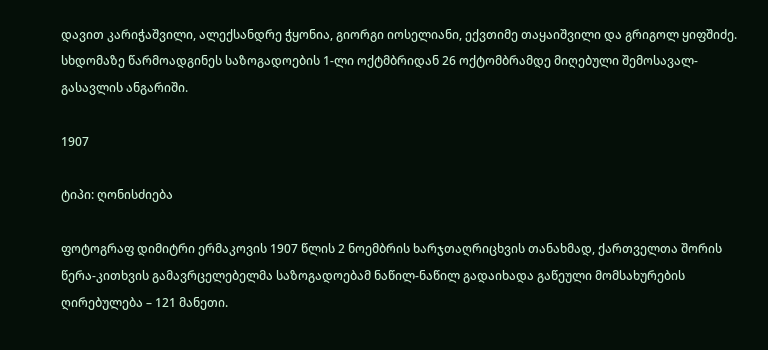დავით კარიჭაშვილი, ალექსანდრე ჭყონია, გიორგი იოსელიანი, ექვთიმე თაყაიშვილი და გრიგოლ ყიფშიძე. სხდომაზე წარმოადგინეს საზოგადოების 1-ლი ოქტმბრიდან 26 ოქტომბრამდე მიღებული შემოსავალ-გასავლის ანგარიში.

1907

ტიპი: ღონისძიება

ფოტოგრაფ დიმიტრი ერმაკოვის 1907 წლის 2 ნოემბრის ხარჯთაღრიცხვის თანახმად, ქართველთა შორის წერა-კითხვის გამავრცელებელმა საზოგადოებამ ნაწილ-ნაწილ გადაიხადა გაწეული მომსახურების ღირებულება – 121 მანეთი.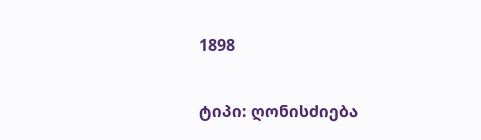1898

ტიპი: ღონისძიება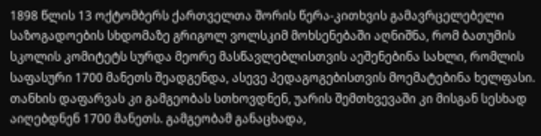1898 წლის 13 ოქტომბერს ქართველთა შორის წერა-კითხვის გამავრცელებელი საზოგადოების სხდომაზე გრიგოლ ვოლსკიმ მოხსენებაში აღნიშნა, რომ ბათუმის სკოლის კომიტეტს სურდა მეორე მასწავლებლისთვის აეშენებინა სახლი, რომლის საფასური 1700 მანეთს შეადგენდა, ასევე პედაგოგებისთვის მოემატებინა ხელფასი. თანხის დაფარვას კი გამგეობას სთხოვდნენ, უარის შემთხვევაში კი მისგან სესხად აიღებდნენ 1700 მანეთს. გამგეობამ განაცხადა,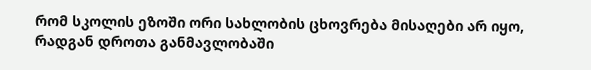რომ სკოლის ეზოში ორი სახლობის ცხოვრება მისაღები არ იყო, რადგან დროთა განმავლობაში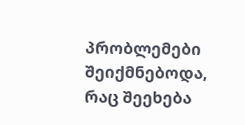პრობლემები შეიქმნებოდა, რაც შეეხება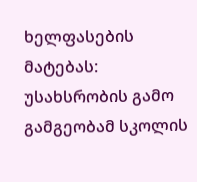ხელფასების მატებას: უსახსრობის გამო გამგეობამ სკოლის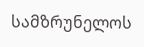სამზრუნელოს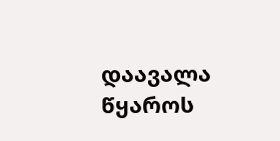დაავალა წყაროს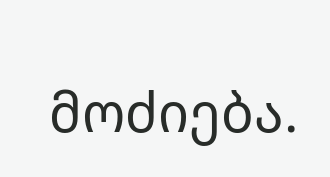მოძიება.